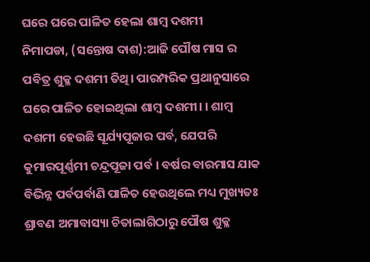ଘରେ ଘରେ ପାଳିତ ହେଲା ଶାମ୍ବ ଦଶମୀ
ନିମାପଡା, (ସନ୍ତୋଷ ଦାଶ):ଆଜି ପୌଷ ମାସ ର ପବିତ୍ର ଶୁକ୍ଳ ଦଶମୀ ତିଥି। ପାରମ୍ପରିକ ପ୍ରଥାନୁସାରେ ଘରେ ପାଳିତ ହୋଇଥିଲା ଶାମ୍ବ ଦଶମୀ। । ଶାମ୍ବ ଦଶମୀ ହେଉଛି ସୂର୍ଯ୍ୟପୂଜାର ପର୍ବ, ଯେପରି କୁମାରପୂର୍ଣ୍ଣମୀ ଚନ୍ଦ୍ରପୂଜା ପର୍ବ । ବର୍ଷର ବାରମାସ ଯାକ ବିଭିନ୍ନ ପର୍ବପର୍ବାଣି ପାଳିତ ହେଉଥିଲେ ମଧ୍ୟ ମୁଖ୍ୟତଃ ଶ୍ରାବଣ ଅମାବାସ୍ୟା ଚିତାଲାଗିଠାରୁ ପୌଷ ଶୁକ୍ଳ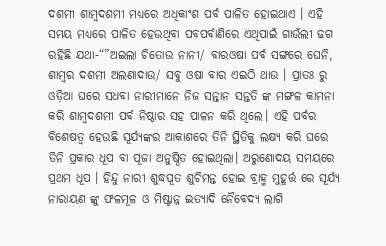ଦଶମୀ ଶାମ୍ବଦଶମୀ ମଧ୍ୟରେ ଅଧିକାଂଶ ପର୍ବ ପାଳିତ ହୋଇଥାଏ । ଏହି ସମୟ ମଧ୍ୟରେ ପାଳିତ ହେଉଥିବା ପବପର୍ବାଣିରେ ଏଥିପାଇଁ ଗାଉଁଲୀ ଢଗ ରହିଛି ଯଥା-“”ଅଇଲା ଚିତୋଉ ନାନୀ/ ବାରଓଷା ପର୍ବ ସଙ୍ଗରେ ଘେନି, ଶାମ୍ବର ଦଶମୀ ଅଲଣାଦାଉ/ ସବୁ ଓଷା ବାର ଏଇଠି ଥାଉ । ପ୍ରାତଃ ରୁ ଓଡ଼ିଆ ଘରେ ସଧବା ନାରୀମାନେ ନିଜ ସନ୍ତାନ ସନ୍ତତି ଙ୍କ ମଙ୍ଗଳ କାମନା କରି ଶାମ୍ବଦଶମୀ ପର୍ବ ନିଷ୍ଠାର ସହ ପାଳନ କରି ଥିଲେ। ଏହି ପର୍ବର ବିଶେଷତ୍ୱ ହେଉଛି ସୂର୍ଯ୍ୟଙ୍କର ଆକାଶରେ ତିନି ସ୍ଥିତିକୁ ଲକ୍ଷ୍ୟ କରି ଘରେ ତିନି ପ୍ରକାର ଧୂପ ବା ପୂଜା ଅନୁଷ୍ଠିତ ହୋଇଥିଲା। ଅରୁଣୋଦୟ ସମୟରେ ପ୍ରଥମ ଧୂପ । ହିନ୍ଦୁ ନାରୀ ଶୁଦ୍ଧପୂତ ଶୁଚିମନ୍ତ ହୋଇ ବ୍ରାହ୍ମ ମୁହୂର୍ତ୍ତ ରେ ସୂର୍ଯ୍ୟ ନାରାୟଣ ଙ୍କୁ ଫଳମୂଳ ଓ ମିଷ୍ଟାନ୍ନ ଇତ୍ୟାଦି ନୈବେଦ୍ୟ ଲାଗି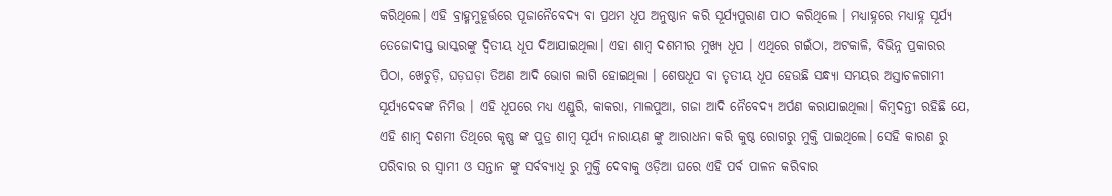କରିଥିଲେ। ଏହି ବ୍ରାହ୍ମମୁହୂର୍ତ୍ତରେ ପୂଜାନୈବେଦ୍ୟ ବା ପ୍ରଥମ ଧୂପ ଅନୁଷ୍ଠାନ କରି ସୂର୍ଯ୍ୟପୁରାଣ ପାଠ କରିଥିଲେ । ମଧ୍ୟାହ୍ନରେ ମଧ୍ୟାହ୍ନ ସୂର୍ଯ୍ୟ ତେଜୋଦୀପ୍ତ ଭାସ୍କରଙ୍କୁ ଦ୍ୱିତୀୟ ଧୂପ ଦିଆଯାଇଥିଲା। ଏହା ଶାମ୍ବ ଦଶମୀର ମୁଖ୍ୟ ଧୂପ । ଏଥିରେ ଗଇଁଠା, ଅଟକାଳି, ବିଭିନ୍ନ ପ୍ରକାରର ପିଠା, ଖେଚୁଡ଼ି, ଘଡ଼ଘଡ଼ା ତିଅଣ ଆଦି ଭୋଗ ଲାଗି ହୋଇଥିଲା । ଶେଷଧୂପ ବା ତୃତୀୟ ଧୂପ ହେଉଛି ସନ୍ଧ୍ୟା ସମୟର ଅସ୍ତାଚଳଗାମୀ ସୂର୍ଯ୍ୟଦେବଙ୍କ ନିମିତ୍ତ । ଏହି ଧୂପରେ ମଧ୍ୟ ଏଣ୍ଡୁରି, କାକରା, ମାଲପୁଆ, ଗଜା ଆଦି ନୈବେଦ୍ୟ ଅର୍ପଣ କରାଯାଇଥିଲା। କିମ୍ବଦନ୍ତୀ ରହିଛି ଯେ, ଏହି ଶାମ୍ବ ଦଶମୀ ତିଥିରେ କୃଷ୍ଣ ଙ୍କ ପୁତ୍ର ଶାମ୍ବ ସୂର୍ଯ୍ୟ ନାରାୟଣ ଙ୍କୁ ଆରାଧନା କରି କୁଷ୍ଠ ରୋଗରୁ ମୁକ୍ତି ପାଇଥିଲେ। ସେହି କାରଣ ରୁ ପରିବାର ର ସ୍ବାମୀ ଓ ସନ୍ତାନ ଙ୍କୁ ସର୍ବବ୍ୟାଧି ରୁ ମୁକ୍ତି ଦେବାକୁ ଓଡ଼ିଆ ଘରେ ଏହି ପର୍ବ ପାଳନ କରିବାର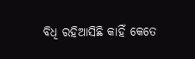ବିଧି ରହିଆସିଛି କାହିଁ କେତେ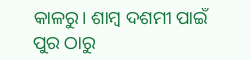କାଳରୁ। ଶାମ୍ବ ଦଶମୀ ପାଇଁ ପୁର ଠାରୁ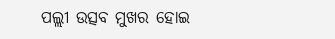ପଲ୍ଲୀ ଉତ୍ସବ ମୁଖର ହୋଇ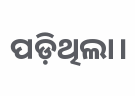ପଡ଼ିଥିଲା।